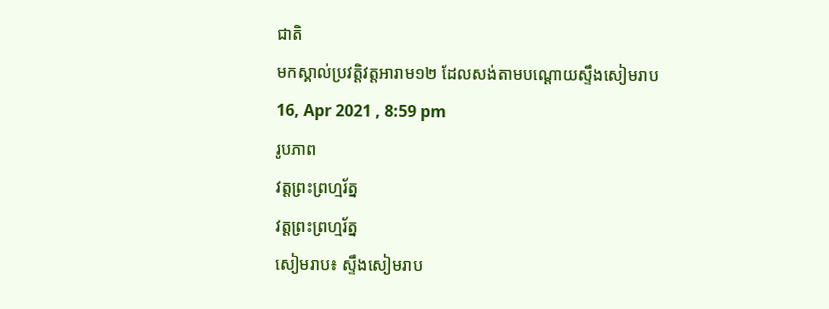ជាតិ
មកស្គាល់ប្រវត្តិវត្តអារាម១២ ដែលសង់តាមបណ្ដោយស្ទឹងសៀមរាប
16, Apr 2021 , 8:59 pm
រូបភាព
វត្តព្រះព្រហ្មរ័ត្ន
វត្តព្រះព្រហ្មរ័ត្ន
សៀមរាប៖ ស្ទឹងសៀមរាប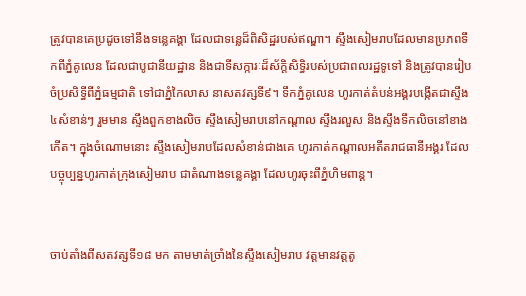ត្រូវបានគេប្រដូចទៅនឹងទន្លេគង្គា ដែលជាទន្លេដ៏ពិសិដ្ឋរបស់ឥណ្ឌា។ ស្ទឹងសៀមរាបដែលមានប្រភពទឹកពីភ្នំគូលេន ដែលជាបូជានីយដ្ឋាន និងជាទីសក្ការៈដ៏ស័ក្ដិសិទ្ធិរបស់ប្រជាពលរដ្ឋទូទៅ និងត្រូវបានរៀបចំប្រសិទ្ធីពីភ្នំធម្មជាតិ ទៅជាភ្នំកៃលាស នាសតវត្សទី៩។ ទឹកភ្នំគូលេន ហូរកាត់តំបន់អង្គរបង្កើតជាស្ទឹង៤សំខាន់ៗ រួមមាន ស្ទឹងពួកខាងលិច ស្ទឹងសៀមរាបនៅកណ្ដាល ស្ទឹងរលួស និងស្ទឹងទឹកលិចនៅខាងកើត។ ក្នុងចំណោមនោះ ស្ទឹងសៀមរាបដែលសំខាន់ជាងគេ ហូរកាត់កណ្ដាលអតីតរាជធានីអង្គរ ដែលបច្ចុប្បន្នហូរកាត់ក្រុងសៀមរាប ជាតំណាងទន្លេគង្គា ដែលហូរចុះពីភ្នំហិមពាន្ដ។


ចាប់តាំងពីសតវត្សទី១៨ មក តាមមាត់ច្រាំងនៃស្ទឹងសៀមរាប វត្តមានវត្តតូ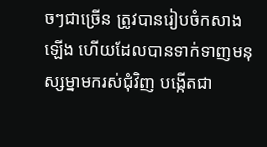ចៗជាច្រើន ត្រូវបានរៀបចំកសាងឡើង ហើយដែលបានទាក់ទាញមនុស្សម្នាមករស់ជុំវិញ បង្កើតជា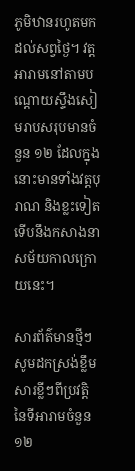ភូមិឋានរហូតមកដល់សព្វថ្ងៃ។ វត្តអារាមនៅតាមបណ្ដោយស្ទឹងសៀមរាបសរុបមានចំនួន ១២ ដែលក្នុងនោះមានទាំងវត្តបុរាណ និងខ្លះទៀតទើបនឹងកសាងនាសម័យកាលក្រោយនេះ។

សារព័ត៌មានថ្មីៗ សូមដកស្រង់ខ្លឹមសារខ្លីៗពីប្រវត្តិនៃទីអារាមចំនួន១២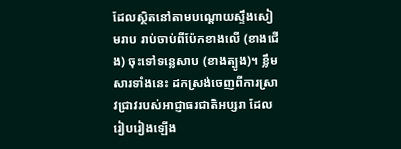ដែលស្ថិតនៅតាមបណ្ដោយស្ទឹងសៀមរាប រាប់ចាប់ពីប៉ែកខាងលើ (ខាងជើង) ចុះទៅទន្លេសាប (ខាងត្បូង)។ ខ្លឹមសារទាំងនេះ ដកស្រង់ចេញពីការស្រាវជ្រាវរបស់អាជ្ញាធរជាតិអប្សរា ដែលរៀបរៀងឡើង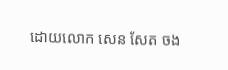ដោយលោក សេន សែត ចង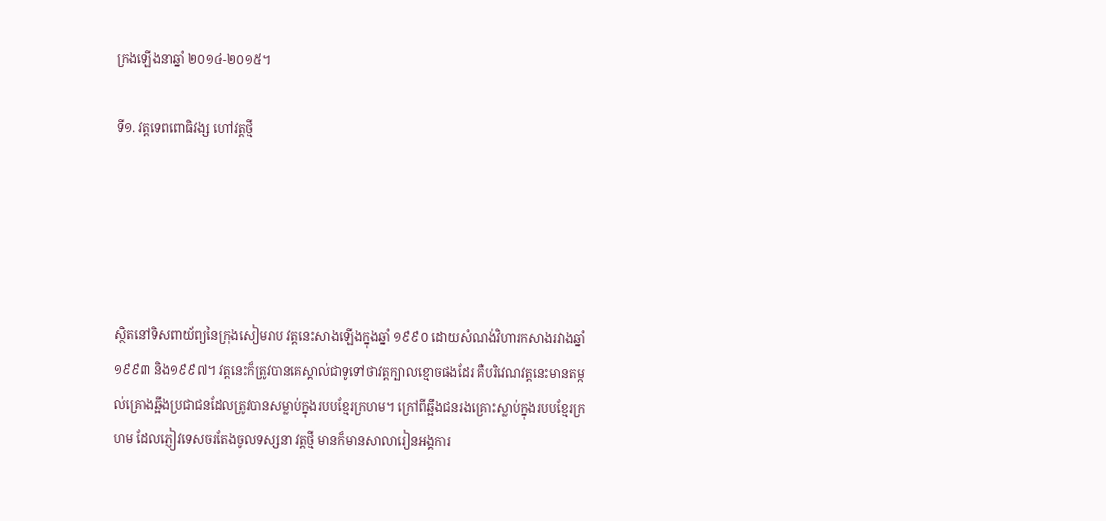ក្រងឡើងនាឆ្នាំ ២០១៤-២០១៥។

ទី១. វត្តទេពពោធិវង្ស ហៅវត្តថ្មី





ស្ថិតនៅទិសពាយ័ព្យនៃក្រុងសៀមរាប វត្តនេះសាងឡើងក្នុងឆ្នាំ ១៩៩០ ដោយសំណង់វិហារកសាងរវាងឆ្នាំ ១៩៩៣ និង១៩៩៧។ វត្តនេះក៏ត្រូវបានគេស្គាល់ជាទូទៅថាវត្តក្បាលខ្មោចផងដែរ គឺបរិវេណវត្តនេះមានតម្កល់គ្រោងឆ្អឹងប្រជាជនដែលត្រូវបានសម្លាប់ក្នុងរបបខ្មែរក្រហម។ ក្រៅពីឆ្អឹងជនរងគ្រោះស្លាប់ក្នុងរបបខ្មែរក្រហម ដែលភ្ញៀវទេសចរតែងចូលទស្សនា វត្តថ្មី មានក៏មានសាលារៀនអង្គការ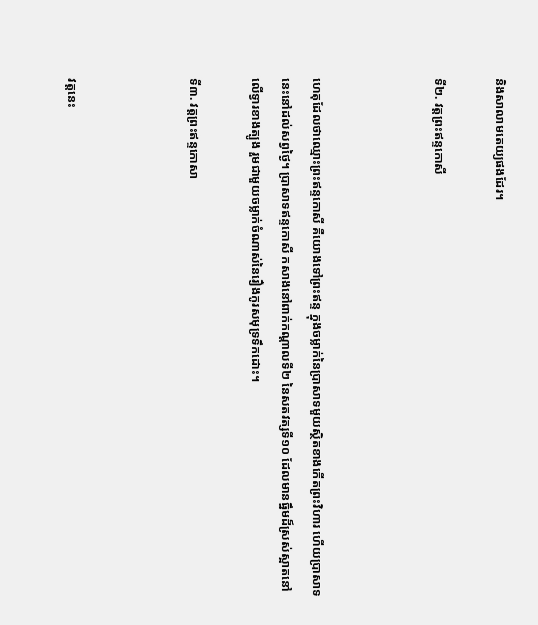និងសាលាមតេយ្យផងដែរ។

ទី២. វត្តព្រះឥន្ទកោសី



ហេតុដែលថាឈ្មោះព្រះឥន្ទកោសី គឺយោងទៅព្រះឥន្ទ ក្នុងចម្លាក់នៃប្រាសាទមួយស្ថិតខាងកើតព្រះវិហារ ហើយប្រាសាទនេះនៅដល់សព្វថ្ងៃ។ ប្រាសាទឥន្ទកោសី កសាងនៅពាក់កណ្ដាលទី២ នៃសតវត្សទី១០ ដែលមានធ្នឹមដ៏ស្រស់ស្អាតនៅលើទ្វារខាងត្បូង រួមជាមួយចម្លាក់ចំណាស់នៃរឿងកូរសមុទ្រទឹកដោះ។

ទី៣. វត្តព្រះឥន្ទកោសា



វត្តនេះ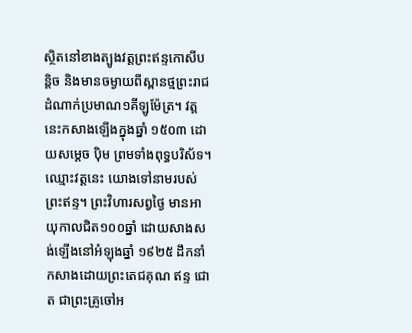ស្ថិតនៅខាងត្បូងវត្តព្រះឥន្ទកោសីបន្ដិច និងមានចម្ងាយពីស្ពានថ្មព្រះរាជដំណាក់ប្រមាណ១គីឡូម៉ែត្រ។ វត្តនេះកសាងឡើងក្នុងឆ្នាំ ១៥០៣ ដោយសម្ដេច ប៉ិម ព្រមទាំងពុទ្ធបរិស័ទ។ ឈ្មោះវត្តនេះ យោងទៅនាមរបស់ព្រះឥន្ទ។ ព្រះវិហារសព្វថ្ងៃ មានអាយុកាលជិត១០០ឆ្នាំ ដោយសាងសង់ឡើងនៅអំឡុងឆ្នាំ ១៩២៥ ដឹកនាំកសាងដោយព្រះតេជគុណ ឥន្ទ ជោត ជាព្រះគ្រូចៅអ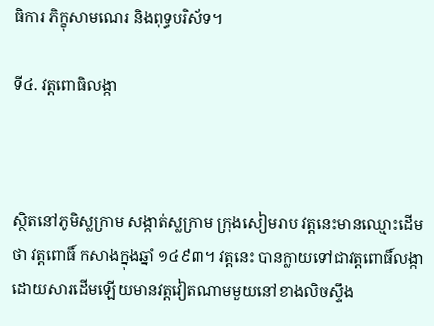ធិការ ភិក្ខុសាមណេរ និងពុទ្ធបរិស័ទ។

ទី៤. វត្តពោធិលង្កា



ស្ថិតនៅភូមិស្លក្រាម សង្កាត់ស្លក្រាម ក្រុងសៀមរាប វត្តនេះមានឈ្មោះដើមថា វត្តពោធិ៍ កសាងក្នុងឆ្នាំ ១៤៩៣។ វត្តនេះ បានក្លាយទៅជាវត្តពោធិ៍លង្កា ដោយសារដើមឡើយមានវត្តវៀតណាមមួយនៅខាងលិចស្ទឹង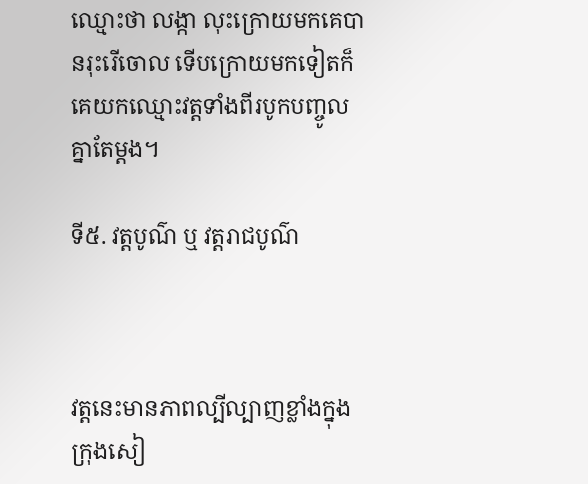ឈ្មោះថា លង្កា លុះក្រោយមកគេបានរុះរើចោល ទើបក្រោយមកទៀតក៏គេយកឈ្មោះវត្តទាំងពីរបូកបញ្ចូលគ្នាតែម្ដង។

ទី៥. វត្តបូណ៌ ឬ វត្តរាជបូណ៌



វត្តនេះមានភាពល្បីល្បាញខ្លាំងក្នុងក្រុងសៀ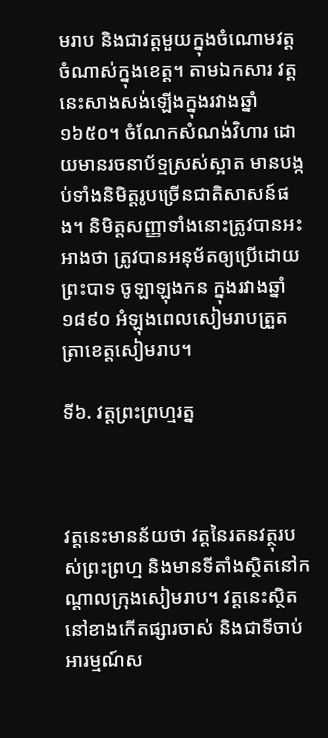មរាប និងជាវត្តមួយក្នុងចំណោមវត្តចំណាស់ក្នុងខេត្ត។ តាមឯកសារ វត្តនេះសាងសង់ឡើងក្នុងរវាងឆ្នាំ ១៦៥០។ ចំណែកសំណង់វិហារ ដោយមានរចនាប័ទ្មស្រស់ស្អាត មានបង្កប់ទាំងនិមិត្តរូបច្រើនជាតិសាសន៍ផង។ និមិត្តសញ្ញាទាំងនោះត្រូវបានអះអាងថា ត្រូវបានអនុម័តឲ្យប្រើដោយព្រះបាទ ចូឡាឡុងកន ក្នុងរវាងឆ្នាំ ១៨៩០ អំឡុងពេលសៀមរាបត្រួតត្រាខេត្តសៀមរាប។

ទី៦. វត្តព្រះព្រហ្មរត្ន



វត្តនេះមានន័យថា វត្តនៃរតនវត្ថុរបស់ព្រះព្រហ្ម និងមានទីតាំងស្ថិតនៅកណ្ដាលក្រុងសៀមរាប។ វត្តនេះស្ថិតនៅខាងកើតផ្សារចាស់ និងជាទីចាប់អារម្មណ៍ស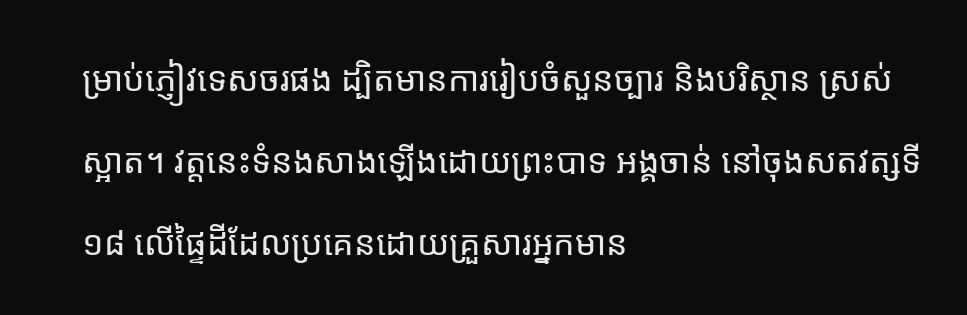ម្រាប់ភ្ញៀវទេសចរផង ដ្បិតមានការរៀបចំសួនច្បារ និងបរិស្ថាន ស្រស់ស្អាត។ វត្តនេះទំនងសាងឡើងដោយព្រះបាទ អង្គចាន់ នៅចុងសតវត្សទី១៨ លើផ្ទៃដីដែលប្រគេនដោយគ្រួសារអ្នកមាន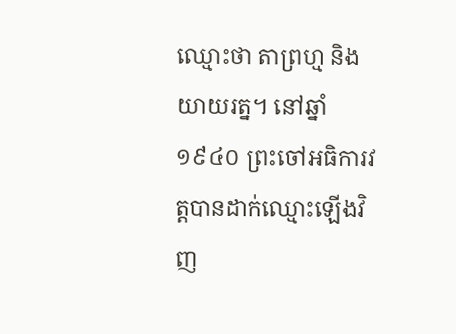ឈ្មោះថា តាព្រហ្ម និងយាយរត្ន។ នៅឆ្នាំ១៩៤០ ព្រះចៅអធិការវត្តបានដាក់ឈ្មោះឡើងវិញ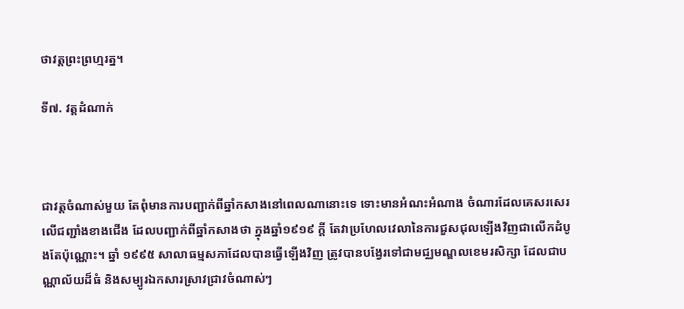ថាវត្តព្រះព្រហ្មរត្ន។

ទី៧. វត្តដំណាក់



ជាវត្តចំណាស់មួយ តែពុំមានការបញ្ជាក់ពីឆ្នាំកសាងនៅពេលណានោះទេ ទោះមានអំណះអំណាង ចំណារដែលគេសរសេរលើជញ្ជាំងខាងជើង ដែលបញ្ជាក់ពីឆ្នាំកសាងថា ក្នុងឆ្នាំ១៩១៩ ក្ដី តែវាប្រហែលវេលានៃការជួសជុលឡើងវិញជាលើកដំបូងតែប៉ុណ្ណោះ។ ឆ្នាំ ១៩៩៥ សាលាធម្មសភាដែលបានធ្វើឡើងវិញ ត្រូវបានបង្វែរទៅជាមជ្ឈមណ្ឌលខេមរសិក្សា ដែលជាបណ្ណាល័យដ៏ធំ និងសម្បូរឯកសារស្រាវជ្រាវចំណាស់ៗ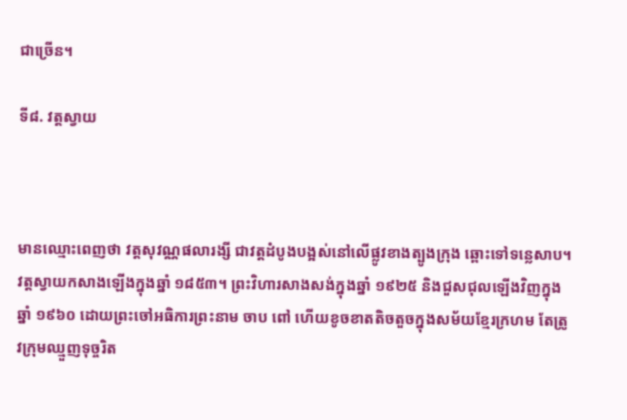ជាច្រើន។

ទី៨. វត្តស្វាយ



មានឈ្មោះពេញថា វត្តសុវណ្ណផលារង្សី ជាវត្តដំបូងបង្អស់នៅលើផ្លូវខាងត្បូងក្រុង ឆ្ពោះទៅទន្លេសាប។ វត្តស្វាយកសាងឡើងក្នុងឆ្នាំ ១៨៥៣។ ព្រះវិហារសាងសង់ក្នុងឆ្នាំ ១៩២៥ និងជួសជុលឡើងវិញក្នុងឆ្នាំ ១៩៦០ ដោយព្រះចៅអធិការព្រះនាម ចាប ពៅ ហើយខូចខាតតិចតួចក្នុងសម័យខ្មែរក្រហម តែត្រូវក្រុមឈ្មួញទុច្ចរិត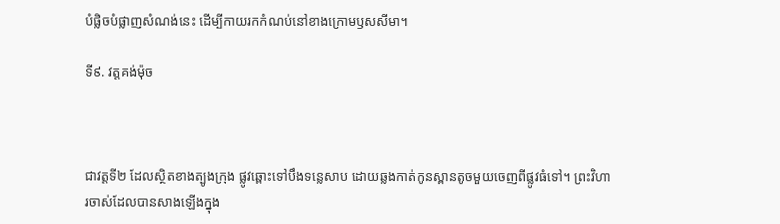បំផ្លិចបំផ្លាញសំណង់នេះ ដើម្បីកាយរកកំណប់នៅខាងក្រោមឫសសីមា។

ទី៩. វត្តគង់ម៉ុច



ជាវត្តទី២ ដែលស្ថិតខាងត្បូងក្រុង ផ្លូវឆ្ពោះទៅបឹងទន្លេសាប ដោយឆ្លងកាត់កូនស្ពានតូចមួយចេញពីផ្លូវធំទៅ។ ព្រះវិហារចាស់ដែលបានសាងឡើងក្នុង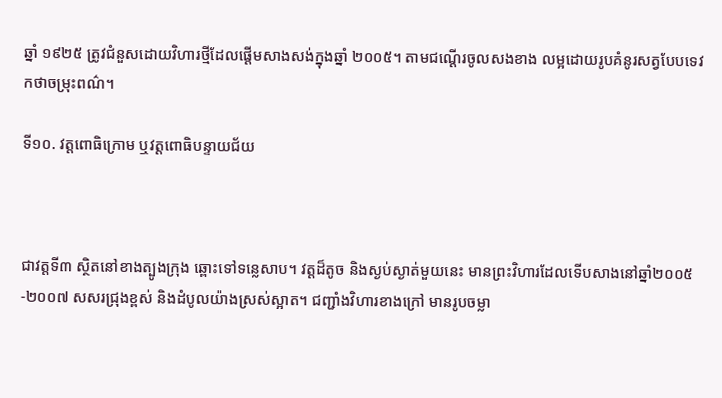ឆ្នាំ ១៩២៥ ត្រូវជំនួសដោយវិហារថ្មីដែលផ្តើមសាងសង់ក្នុងឆ្នាំ ២០០៥។ តាមជណ្ដើរចូលសងខាង លម្អដោយរូបគំនូរសត្វបែបទេវកថាចម្រុះពណ៌។

ទី១០. វត្តពោធិក្រោម ឬវត្តពោធិបន្ទាយជ័យ



ជាវត្តទី៣ ស្ថិតនៅខាងត្បូងក្រុង ឆ្ពោះទៅទន្លេសាប។ វត្តដ៏តូច និងស្ងប់ស្ងាត់មួយនេះ មានព្រះវិហារដែលទើបសាងនៅឆ្នាំ២០០៥-២០០៧ សសរជ្រុងខ្ពស់ និងដំបូលយ៉ាងស្រស់ស្អាត។ ជញ្ជាំងវិហារខាងក្រៅ មានរូបចម្លា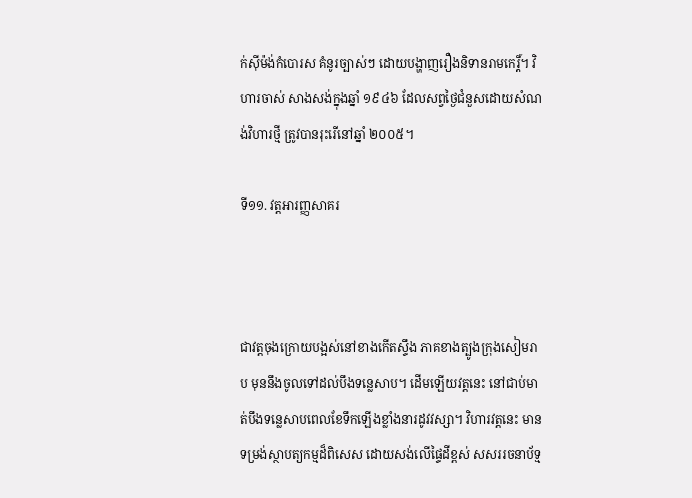ក់ស៊ីម៉ង់កំបោរស គំនូរច្បាស់ៗ ដោយបង្ហាញរឿងនិទានរាមកេរ្ដិ៍។ វិហារចាស់ សាងសង់ក្នុងឆ្នាំ ១៩៤៦ ដែលសព្វថ្ងៃជំនួសដោយសំណង់វិហារថ្មី ត្រូវបានរុះរើនៅឆ្នាំ ២០០៥។

ទី១១. វត្តអារញ្ញសាគរ



ជាវត្តចុងក្រោយបង្អស់នៅខាងកើតស្ទឹង ភាគខាងត្បូងក្រុងសៀមរាប មុននឹងចូលទៅដល់បឹងទន្លេសាប។ ដើមឡើយវត្តនេះ នៅជាប់មាត់បឹងទន្លេសាបពេលខែទឹកឡើងខ្លាំងនារដូវវស្សា។ វិហារវត្តនេះ មានទម្រង់ស្ថាបត្យកម្មដ៏ពិសេស ដោយសង់លើផ្ទៃដីខ្ពស់ សសររចនាប័ទ្ម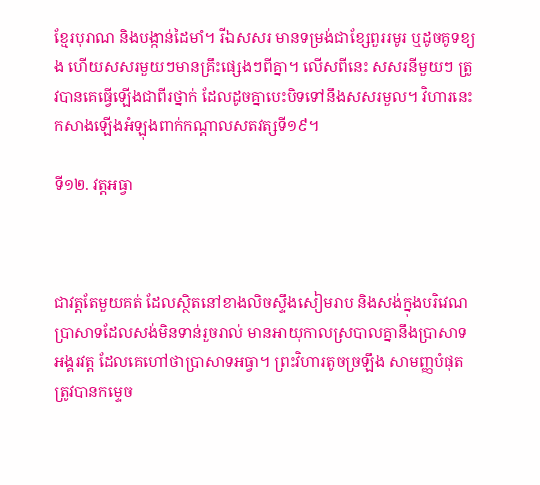ខ្មែរបុរាណ និងបង្កាន់ដៃមាំ។ រីឯសសរ មានទម្រង់ជាខ្សែពួររមូរ ឬដូចគូទខ្យង ហើយសសរមួយៗមានគ្រឹះផ្សេងៗពីគ្នា។ លើសពីនេះ សសរនីមួយៗ ត្រូវបានគេធ្វើឡើងជាពីរថ្នាក់ ដែលដូចគ្នាបេះបិទទៅនឹងសសរមួល។ វិហារនេះ កសាងឡើងអំឡុងពាក់កណ្ដាលសតវត្សទី១៩។

ទី១២. វត្តអធ្វា



ជាវត្តតែមួយគត់ ដែលស្ថិតនៅខាងលិចស្ទឹងសៀមរាប និងសង់ក្នុងបរិវេណប្រាសាទដែលសង់មិនទាន់រួចរាល់ មានអាយុកាលស្របាលគ្នានឹងប្រាសាទអង្គរវត្ត ដែលគេហៅថាប្រាសាទអធ្វា។ ព្រះវិហារតូចច្រឡឹង សាមញ្ញបំផុត ត្រូវបានកម្ទេច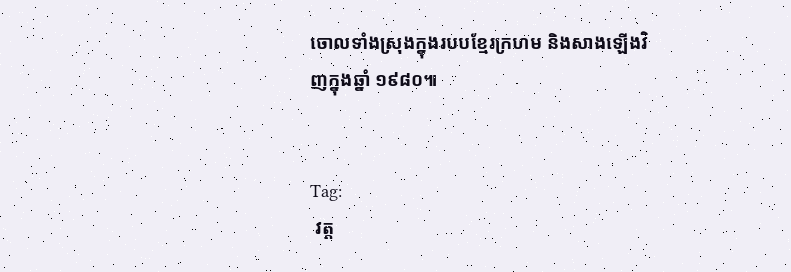ចោលទាំងស្រុងក្នុងរបបខ្មែរក្រហម និងសាងឡើងវិញក្នុងឆ្នាំ ១៩៨០៕


Tag:
 វត្ត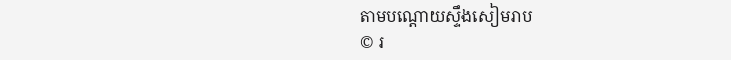តាមបណ្ដោយស្ទឹងសៀមរាប
© រ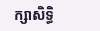ក្សាសិទ្ធិ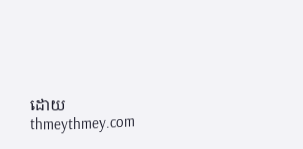ដោយ thmeythmey.com